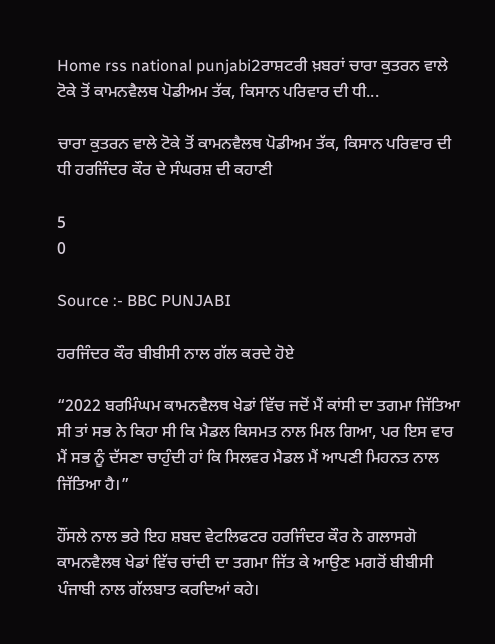Home rss national punjabi2ਰਾਸ਼ਟਰੀ ਖ਼ਬਰਾਂ ਚਾਰਾ ਕੁਤਰਨ ਵਾਲੇ ਟੋਕੇ ਤੋਂ ਕਾਮਨਵੈਲਥ ਪੋਡੀਅਮ ਤੱਕ, ਕਿਸਾਨ ਪਰਿਵਾਰ ਦੀ ਧੀ...

ਚਾਰਾ ਕੁਤਰਨ ਵਾਲੇ ਟੋਕੇ ਤੋਂ ਕਾਮਨਵੈਲਥ ਪੋਡੀਅਮ ਤੱਕ, ਕਿਸਾਨ ਪਰਿਵਾਰ ਦੀ ਧੀ ਹਰਜਿੰਦਰ ਕੌਰ ਦੇ ਸੰਘਰਸ਼ ਦੀ ਕਹਾਣੀ

5
0

Source :- BBC PUNJABI

ਹਰਜਿੰਦਰ ਕੌਰ ਬੀਬੀਸੀ ਨਾਲ ਗੱਲ ਕਰਦੇ ਹੋਏ

“2022 ਬਰਮਿੰਘਮ ਕਾਮਨਵੈਲਥ ਖੇਡਾਂ ਵਿੱਚ ਜਦੋਂ ਮੈਂ ਕਾਂਸੀ ਦਾ ਤਗਮਾ ਜਿੱਤਿਆ ਸੀ ਤਾਂ ਸਭ ਨੇ ਕਿਹਾ ਸੀ ਕਿ ਮੈਡਲ ਕਿਸਮਤ ਨਾਲ ਮਿਲ ਗਿਆ, ਪਰ ਇਸ ਵਾਰ ਮੈਂ ਸਭ ਨੂੰ ਦੱਸਣਾ ਚਾਹੁੰਦੀ ਹਾਂ ਕਿ ਸਿਲਵਰ ਮੈਡਲ ਮੈਂ ਆਪਣੀ ਮਿਹਨਤ ਨਾਲ ਜਿੱਤਿਆ ਹੈ।”

ਹੌਂਸਲੇ ਨਾਲ ਭਰੇ ਇਹ ਸ਼ਬਦ ਵੇਟਲਿਫਟਰ ਹਰਜਿੰਦਰ ਕੌਰ ਨੇ ਗਲਾਸਗੋ ਕਾਮਨਵੈਲਥ ਖੇਡਾਂ ਵਿੱਚ ਚਾਂਦੀ ਦਾ ਤਗਮਾ ਜਿੱਤ ਕੇ ਆਉਣ ਮਗਰੋਂ ਬੀਬੀਸੀ ਪੰਜਾਬੀ ਨਾਲ ਗੱਲਬਾਤ ਕਰਦਿਆਂ ਕਹੇ।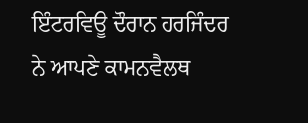ਇੰਟਰਵਿਊ ਦੌਰਾਨ ਹਰਜਿੰਦਰ ਨੇ ਆਪਣੇ ਕਾਮਨਵੈਲਥ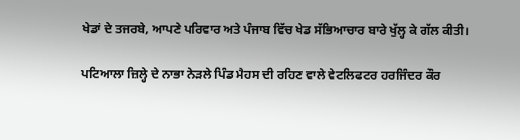ਖੇਡਾਂ ਦੇ ਤਜਰਬੇ, ਆਪਣੇ ਪਰਿਵਾਰ ਅਤੇ ਪੰਜਾਬ ਵਿੱਚ ਖੇਡ ਸੱਭਿਆਚਾਰ ਬਾਰੇ ਖੁੱਲ੍ਹ ਕੇ ਗੱਲ ਕੀਤੀ।

ਪਟਿਆਲਾ ਜ਼ਿਲ੍ਹੇ ਦੇ ਨਾਭਾ ਨੇੜਲੇ ਪਿੰਡ ਮੈਹਸ ਦੀ ਰਹਿਣ ਵਾਲੇ ਵੇਟਲਿਫਟਰ ਹਰਜਿੰਦਰ ਕੌਰ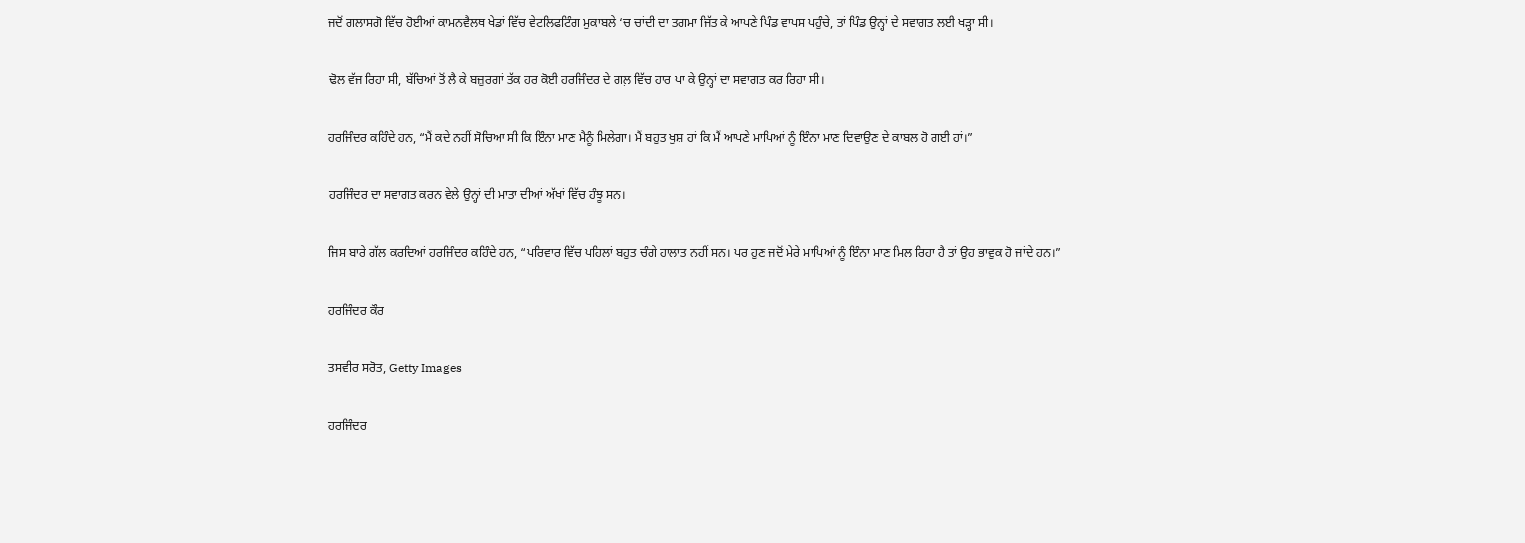ਜਦੋਂ ਗਲਾਸਗੋ ਵਿੱਚ ਹੋਈਆਂ ਕਾਮਨਵੈਲਥ ਖੇਡਾਂ ਵਿੱਚ ਵੇਟਲਿਫਟਿੰਗ ਮੁਕਾਬਲੇ ‘ਚ ਚਾਂਦੀ ਦਾ ਤਗਮਾ ਜਿੱਤ ਕੇ ਆਪਣੇ ਪਿੰਡ ਵਾਪਸ ਪਹੁੰਚੇ, ਤਾਂ ਪਿੰਡ ਉਨ੍ਹਾਂ ਦੇ ਸਵਾਗਤ ਲਈ ਖੜ੍ਹਾ ਸੀ।

ਢੋਲ ਵੱਜ ਰਿਹਾ ਸੀ, ਬੱਚਿਆਂ ਤੋਂ ਲੈ ਕੇ ਬਜ਼ੁਰਗਾਂ ਤੱਕ ਹਰ ਕੋਈ ਹਰਜਿੰਦਰ ਦੇ ਗਲ਼ ਵਿੱਚ ਹਾਰ ਪਾ ਕੇ ਉਨ੍ਹਾਂ ਦਾ ਸਵਾਗਤ ਕਰ ਰਿਹਾ ਸੀ।

ਹਰਜਿੰਦਰ ਕਹਿੰਦੇ ਹਨ, “ਮੈਂ ਕਦੇ ਨਹੀਂ ਸੋਚਿਆ ਸੀ ਕਿ ਇੰਨਾ ਮਾਣ ਮੈਨੂੰ ਮਿਲੇਗਾ। ਮੈਂ ਬਹੁਤ ਖੁਸ਼ ਹਾਂ ਕਿ ਮੈਂ ਆਪਣੇ ਮਾਪਿਆਂ ਨੂੰ ਇੰਨਾ ਮਾਣ ਦਿਵਾਉਣ ਦੇ ਕਾਬਲ ਹੋ ਗਈ ਹਾਂ।”

ਹਰਜਿੰਦਰ ਦਾ ਸਵਾਗਤ ਕਰਨ ਵੇਲੇ ਉਨ੍ਹਾਂ ਦੀ ਮਾਤਾ ਦੀਆਂ ਅੱਖਾਂ ਵਿੱਚ ਹੰਝੂ ਸਨ।

ਜਿਸ ਬਾਰੇ ਗੱਲ ਕਰਦਿਆਂ ਹਰਜਿੰਦਰ ਕਹਿੰਦੇ ਹਨ, “ਪਰਿਵਾਰ ਵਿੱਚ ਪਹਿਲਾਂ ਬਹੁਤ ਚੰਗੇ ਹਾਲਾਤ ਨਹੀਂ ਸਨ। ਪਰ ਹੁਣ ਜਦੋਂ ਮੇਰੇ ਮਾਪਿਆਂ ਨੂੰ ਇੰਨਾ ਮਾਣ ਮਿਲ ਰਿਹਾ ਹੈ ਤਾਂ ਉਹ ਭਾਵੁਕ ਹੋ ਜਾਂਦੇ ਹਨ।”

ਹਰਜਿੰਦਰ ਕੌਰ

ਤਸਵੀਰ ਸਰੋਤ, Getty Images

ਹਰਜਿੰਦਰ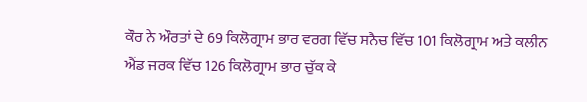ਕੌਰ ਨੇ ਔਰਤਾਂ ਦੇ 69 ਕਿਲੋਗ੍ਰਾਮ ਭਾਰ ਵਰਗ ਵਿੱਚ ਸਨੈਚ ਵਿੱਚ 101 ਕਿਲੋਗ੍ਰਾਮ ਅਤੇ ਕਲੀਨ ਐਂਡ ਜਰਕ ਵਿੱਚ 126 ਕਿਲੋਗ੍ਰਾਮ ਭਾਰ ਚੁੱਕ ਕੇ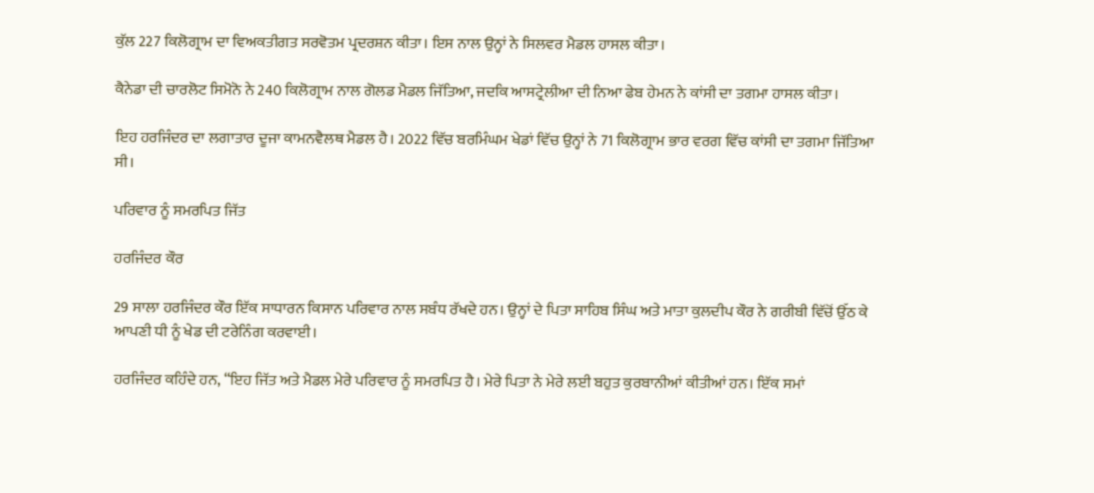ਕੁੱਲ 227 ਕਿਲੋਗ੍ਰਾਮ ਦਾ ਵਿਅਕਤੀਗਤ ਸਰਵੋਤਮ ਪ੍ਰਦਰਸ਼ਨ ਕੀਤਾ। ਇਸ ਨਾਲ ਉਨ੍ਹਾਂ ਨੇ ਸਿਲਵਰ ਮੈਡਲ ਹਾਸਲ ਕੀਤਾ।

ਕੈਨੇਡਾ ਦੀ ਚਾਰਲੋਟ ਸਿਮੋਨੋ ਨੇ 240 ਕਿਲੋਗ੍ਰਾਮ ਨਾਲ ਗੋਲਡ ਮੈਡਲ ਜਿੱਤਿਆ, ਜਦਕਿ ਆਸਟ੍ਰੇਲੀਆ ਦੀ ਨਿਆ ਫੇਬ ਹੇਮਨ ਨੇ ਕਾਂਸੀ ਦਾ ਤਗਮਾ ਹਾਸਲ ਕੀਤਾ।

ਇਹ ਹਰਜਿੰਦਰ ਦਾ ਲਗਾਤਾਰ ਦੂਜਾ ਕਾਮਨਵੈਲਥ ਮੈਡਲ ਹੈ। 2022 ਵਿੱਚ ਬਰਮਿੰਘਮ ਖੇਡਾਂ ਵਿੱਚ ਉਨ੍ਹਾਂ ਨੇ 71 ਕਿਲੋਗ੍ਰਾਮ ਭਾਰ ਵਰਗ ਵਿੱਚ ਕਾਂਸੀ ਦਾ ਤਗਮਾ ਜਿੱਤਿਆ ਸੀ।

ਪਰਿਵਾਰ ਨੂੰ ਸਮਰਪਿਤ ਜਿੱਤ

ਹਰਜਿੰਦਰ ਕੌਰ

29 ਸਾਲਾ ਹਰਜਿੰਦਰ ਕੌਰ ਇੱਕ ਸਾਧਾਰਨ ਕਿਸਾਨ ਪਰਿਵਾਰ ਨਾਲ ਸਬੰਧ ਰੱਖਦੇ ਹਨ। ਉਨ੍ਹਾਂ ਦੇ ਪਿਤਾ ਸਾਹਿਬ ਸਿੰਘ ਅਤੇ ਮਾਤਾ ਕੁਲਦੀਪ ਕੌਰ ਨੇ ਗਰੀਬੀ ਵਿੱਚੋਂ ਉੱਠ ਕੇ ਆਪਣੀ ਧੀ ਨੂੰ ਖੇਡ ਦੀ ਟਰੇਨਿੰਗ ਕਰਵਾਈ।

ਹਰਜਿੰਦਰ ਕਹਿੰਦੇ ਹਨ, “ਇਹ ਜਿੱਤ ਅਤੇ ਮੈਡਲ ਮੇਰੇ ਪਰਿਵਾਰ ਨੂੰ ਸਮਰਪਿਤ ਹੈ। ਮੇਰੇ ਪਿਤਾ ਨੇ ਮੇਰੇ ਲਈ ਬਹੁਤ ਕੁਰਬਾਨੀਆਂ ਕੀਤੀਆਂ ਹਨ। ਇੱਕ ਸਮਾਂ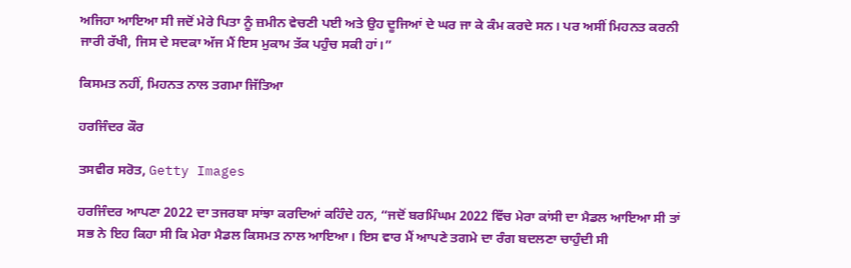ਅਜਿਹਾ ਆਇਆ ਸੀ ਜਦੋਂ ਮੇਰੇ ਪਿਤਾ ਨੂੰ ਜ਼ਮੀਨ ਵੇਚਣੀ ਪਈ ਅਤੇ ਉਹ ਦੂਜਿਆਂ ਦੇ ਘਰ ਜਾ ਕੇ ਕੰਮ ਕਰਦੇ ਸਨ। ਪਰ ਅਸੀਂ ਮਿਹਨਤ ਕਰਨੀ ਜਾਰੀ ਰੱਖੀ, ਜਿਸ ਦੇ ਸਦਕਾ ਅੱਜ ਮੈਂ ਇਸ ਮੁਕਾਮ ਤੱਕ ਪਹੁੰਚ ਸਕੀ ਹਾਂ।”

ਕਿਸਮਤ ਨਹੀਂ, ਮਿਹਨਤ ਨਾਲ ਤਗਮਾ ਜਿੱਤਿਆ

ਹਰਜਿੰਦਰ ਕੌਰ

ਤਸਵੀਰ ਸਰੋਤ, Getty Images

ਹਰਜਿੰਦਰ ਆਪਣਾ 2022 ਦਾ ਤਜਰਬਾ ਸਾਂਝਾ ਕਰਦਿਆਂ ਕਹਿੰਦੇ ਹਨ, “ਜਦੋਂ ਬਰਮਿੰਘਮ 2022 ਵਿੱਚ ਮੇਰਾ ਕਾਂਸੀ ਦਾ ਮੈਡਲ ਆਇਆ ਸੀ ਤਾਂ ਸਭ ਨੇ ਇਹ ਕਿਹਾ ਸੀ ਕਿ ਮੇਰਾ ਮੈਡਲ ਕਿਸਮਤ ਨਾਲ ਆਇਆ। ਇਸ ਵਾਰ ਮੈਂ ਆਪਣੇ ਤਗਮੇ ਦਾ ਰੰਗ ਬਦਲਣਾ ਚਾਹੁੰਦੀ ਸੀ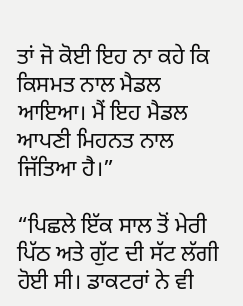ਤਾਂ ਜੋ ਕੋਈ ਇਹ ਨਾ ਕਹੇ ਕਿ ਕਿਸਮਤ ਨਾਲ ਮੈਡਲ ਆਇਆ। ਮੈਂ ਇਹ ਮੈਡਲ ਆਪਣੀ ਮਿਹਨਤ ਨਾਲ ਜਿੱਤਿਆ ਹੈ।”

“ਪਿਛਲੇ ਇੱਕ ਸਾਲ ਤੋਂ ਮੇਰੀ ਪਿੱਠ ਅਤੇ ਗੁੱਟ ਦੀ ਸੱਟ ਲੱਗੀ ਹੋਈ ਸੀ। ਡਾਕਟਰਾਂ ਨੇ ਵੀ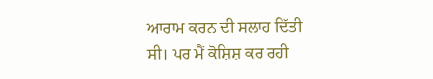ਆਰਾਮ ਕਰਨ ਦੀ ਸਲਾਹ ਦਿੱਤੀ ਸੀ। ਪਰ ਮੈਂ ਕੋਸ਼ਿਸ਼ ਕਰ ਰਹੀ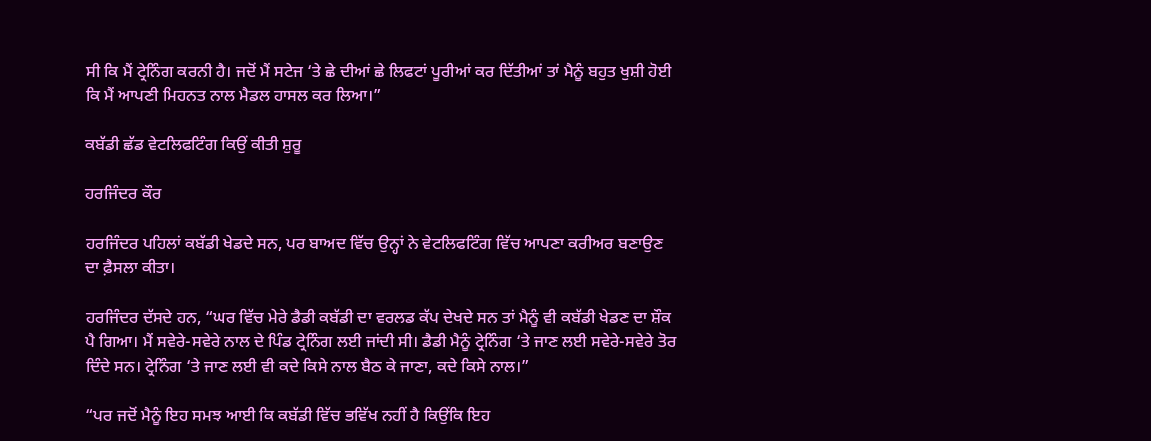ਸੀ ਕਿ ਮੈਂ ਟ੍ਰੇਨਿੰਗ ਕਰਨੀ ਹੈ। ਜਦੋਂ ਮੈਂ ਸਟੇਜ ‘ਤੇ ਛੇ ਦੀਆਂ ਛੇ ਲਿਫਟਾਂ ਪੂਰੀਆਂ ਕਰ ਦਿੱਤੀਆਂ ਤਾਂ ਮੈਨੂੰ ਬਹੁਤ ਖੁਸ਼ੀ ਹੋਈ ਕਿ ਮੈਂ ਆਪਣੀ ਮਿਹਨਤ ਨਾਲ ਮੈਡਲ ਹਾਸਲ ਕਰ ਲਿਆ।”

ਕਬੱਡੀ ਛੱਡ ਵੇਟਲਿਫਟਿੰਗ ਕਿਉਂ ਕੀਤੀ ਸ਼ੁਰੂ

ਹਰਜਿੰਦਰ ਕੌਰ

ਹਰਜਿੰਦਰ ਪਹਿਲਾਂ ਕਬੱਡੀ ਖੇਡਦੇ ਸਨ, ਪਰ ਬਾਅਦ ਵਿੱਚ ਉਨ੍ਹਾਂ ਨੇ ਵੇਟਲਿਫਟਿੰਗ ਵਿੱਚ ਆਪਣਾ ਕਰੀਅਰ ਬਣਾਉਣ ਦਾ ਫ਼ੈਸਲਾ ਕੀਤਾ।

ਹਰਜਿੰਦਰ ਦੱਸਦੇ ਹਨ, “ਘਰ ਵਿੱਚ ਮੇਰੇ ਡੈਡੀ ਕਬੱਡੀ ਦਾ ਵਰਲਡ ਕੱਪ ਦੇਖਦੇ ਸਨ ਤਾਂ ਮੈਨੂੰ ਵੀ ਕਬੱਡੀ ਖੇਡਣ ਦਾ ਸ਼ੌਕ ਪੈ ਗਿਆ। ਮੈਂ ਸਵੇਰੇ-ਸਵੇਰੇ ਨਾਲ ਦੇ ਪਿੰਡ ਟ੍ਰੇਨਿੰਗ ਲਈ ਜਾਂਦੀ ਸੀ। ਡੈਡੀ ਮੈਨੂੰ ਟ੍ਰੇਨਿੰਗ ‘ਤੇ ਜਾਣ ਲਈ ਸਵੇਰੇ-ਸਵੇਰੇ ਤੋਰ ਦਿੰਦੇ ਸਨ। ਟ੍ਰੇਨਿੰਗ ‘ਤੇ ਜਾਣ ਲਈ ਵੀ ਕਦੇ ਕਿਸੇ ਨਾਲ ਬੈਠ ਕੇ ਜਾਣਾ, ਕਦੇ ਕਿਸੇ ਨਾਲ।”

“ਪਰ ਜਦੋਂ ਮੈਨੂੰ ਇਹ ਸਮਝ ਆਈ ਕਿ ਕਬੱਡੀ ਵਿੱਚ ਭਵਿੱਖ ਨਹੀਂ ਹੈ ਕਿਉਂਕਿ ਇਹ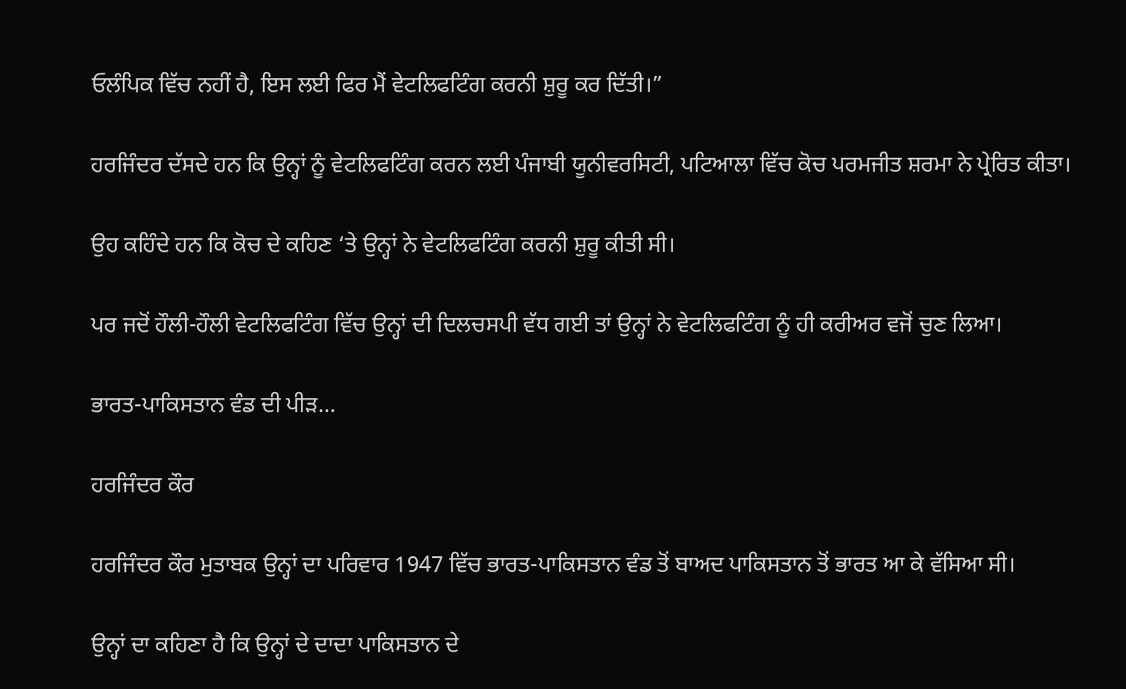ਓਲੰਪਿਕ ਵਿੱਚ ਨਹੀਂ ਹੈ, ਇਸ ਲਈ ਫਿਰ ਮੈਂ ਵੇਟਲਿਫਟਿੰਗ ਕਰਨੀ ਸ਼ੁਰੂ ਕਰ ਦਿੱਤੀ।”

ਹਰਜਿੰਦਰ ਦੱਸਦੇ ਹਨ ਕਿ ਉਨ੍ਹਾਂ ਨੂੰ ਵੇਟਲਿਫਟਿੰਗ ਕਰਨ ਲਈ ਪੰਜਾਬੀ ਯੂਨੀਵਰਸਿਟੀ, ਪਟਿਆਲਾ ਵਿੱਚ ਕੋਚ ਪਰਮਜੀਤ ਸ਼ਰਮਾ ਨੇ ਪ੍ਰੇਰਿਤ ਕੀਤਾ।

ਉਹ ਕਹਿੰਦੇ ਹਨ ਕਿ ਕੋਚ ਦੇ ਕਹਿਣ ‘ਤੇ ਉਨ੍ਹਾਂ ਨੇ ਵੇਟਲਿਫਟਿੰਗ ਕਰਨੀ ਸ਼ੁਰੂ ਕੀਤੀ ਸੀ।

ਪਰ ਜਦੋਂ ਹੌਲੀ-ਹੌਲੀ ਵੇਟਲਿਫਟਿੰਗ ਵਿੱਚ ਉਨ੍ਹਾਂ ਦੀ ਦਿਲਚਸਪੀ ਵੱਧ ਗਈ ਤਾਂ ਉਨ੍ਹਾਂ ਨੇ ਵੇਟਲਿਫਟਿੰਗ ਨੂੰ ਹੀ ਕਰੀਅਰ ਵਜੋਂ ਚੁਣ ਲਿਆ।

ਭਾਰਤ-ਪਾਕਿਸਤਾਨ ਵੰਡ ਦੀ ਪੀੜ…

ਹਰਜਿੰਦਰ ਕੌਰ

ਹਰਜਿੰਦਰ ਕੌਰ ਮੁਤਾਬਕ ਉਨ੍ਹਾਂ ਦਾ ਪਰਿਵਾਰ 1947 ਵਿੱਚ ਭਾਰਤ-ਪਾਕਿਸਤਾਨ ਵੰਡ ਤੋਂ ਬਾਅਦ ਪਾਕਿਸਤਾਨ ਤੋਂ ਭਾਰਤ ਆ ਕੇ ਵੱਸਿਆ ਸੀ।

ਉਨ੍ਹਾਂ ਦਾ ਕਹਿਣਾ ਹੈ ਕਿ ਉਨ੍ਹਾਂ ਦੇ ਦਾਦਾ ਪਾਕਿਸਤਾਨ ਦੇ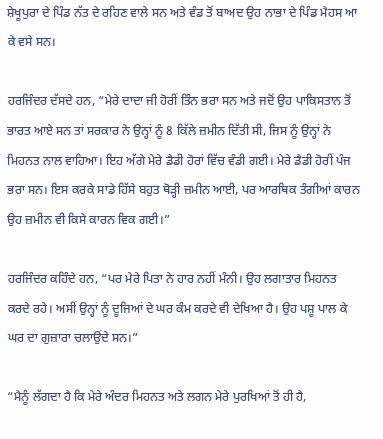ਸ਼ੇਖੂਪੁਰਾ ਦੇ ਪਿੰਡ ਨੱਤ ਦੇ ਰਹਿਣ ਵਾਲੇ ਸਨ ਅਤੇ ਵੰਡ ਤੋਂ ਬਾਅਦ ਉਹ ਨਾਭਾ ਦੇ ਪਿੰਡ ਮੈਹਸ ਆ ਕੇ ਵਸੇ ਸਨ।

ਹਰਜਿੰਦਰ ਦੱਸਦੇ ਹਨ, “ਮੇਰੇ ਦਾਦਾ ਜੀ ਹੋਰੀਂ ਤਿੰਨ ਭਰਾ ਸਨ ਅਤੇ ਜਦੋਂ ਉਹ ਪਾਕਿਸਤਾਨ ਤੋਂ ਭਾਰਤ ਆਏ ਸਨ ਤਾਂ ਸਰਕਾਰ ਨੇ ਉਨ੍ਹਾਂ ਨੂੰ 8 ਕਿੱਲੇ ਜ਼ਮੀਨ ਦਿੱਤੀ ਸੀ, ਜਿਸ ਨੂੰ ਉਨ੍ਹਾਂ ਨੇ ਮਿਹਨਤ ਨਾਲ ਵਾਹਿਆ। ਇਹ ਅੱਗੇ ਮੇਰੇ ਡੈਡੀ ਹੋਰਾਂ ਵਿੱਚ ਵੰਡੀ ਗਈ। ਮੇਰੇ ਡੈਡੀ ਹੋਰੀਂ ਪੰਜ ਭਰਾ ਸਨ। ਇਸ ਕਰਕੇ ਸਾਡੇ ਹਿੱਸੇ ਬਹੁਤ ਥੋੜ੍ਹੀ ਜ਼ਮੀਨ ਆਈ, ਪਰ ਆਰਥਿਕ ਤੰਗੀਆਂ ਕਾਰਨ ਉਹ ਜ਼ਮੀਨ ਵੀ ਕਿਸੇ ਕਾਰਨ ਵਿਕ ਗਈ।”

ਹਰਜਿੰਦਰ ਕਹਿੰਦੇ ਹਨ, “ਪਰ ਮੇਰੇ ਪਿਤਾ ਨੇ ਹਾਰ ਨਹੀਂ ਮੰਨੀ। ਉਹ ਲਗਾਤਾਰ ਮਿਹਨਤ ਕਰਦੇ ਰਹੇ। ਅਸੀਂ ਉਨ੍ਹਾਂ ਨੂੰ ਦੂਜਿਆਂ ਦੇ ਘਰ ਕੰਮ ਕਰਦੇ ਵੀ ਦੇਖਿਆ ਹੈ। ਉਹ ਪਸ਼ੂ ਪਾਲ ਕੇ ਘਰ ਦਾ ਗੁਜ਼ਾਰਾ ਚਲਾਉਂਦੇ ਸਨ।”

“ਮੈਨੂੰ ਲੱਗਦਾ ਹੈ ਕਿ ਮੇਰੇ ਅੰਦਰ ਮਿਹਨਤ ਅਤੇ ਲਗਨ ਮੇਰੇ ਪੁਰਖਿਆਂ ਤੋਂ ਹੀ ਹੈ,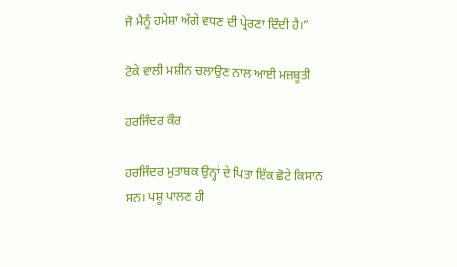ਜੋ ਮੈਨੂੰ ਹਮੇਸ਼ਾ ਅੱਗੇ ਵਧਣ ਦੀ ਪ੍ਰੇਰਣਾ ਦਿੰਦੀ ਹੈ।”

ਟੋਕੇ ਵਾਲੀ ਮਸ਼ੀਨ ਚਲਾਉਣ ਨਾਲ ਆਈ ਮਜ਼ਬੂਤੀ

ਹਰਜਿੰਦਰ ਕੌਰ

ਹਰਜਿੰਦਰ ਮੁਤਾਬਕ ਉਨ੍ਹਾਂ ਦੇ ਪਿਤਾ ਇੱਕ ਛੋਟੇ ਕਿਸਾਨ ਸਨ। ਪਸ਼ੂ ਪਾਲਣ ਹੀ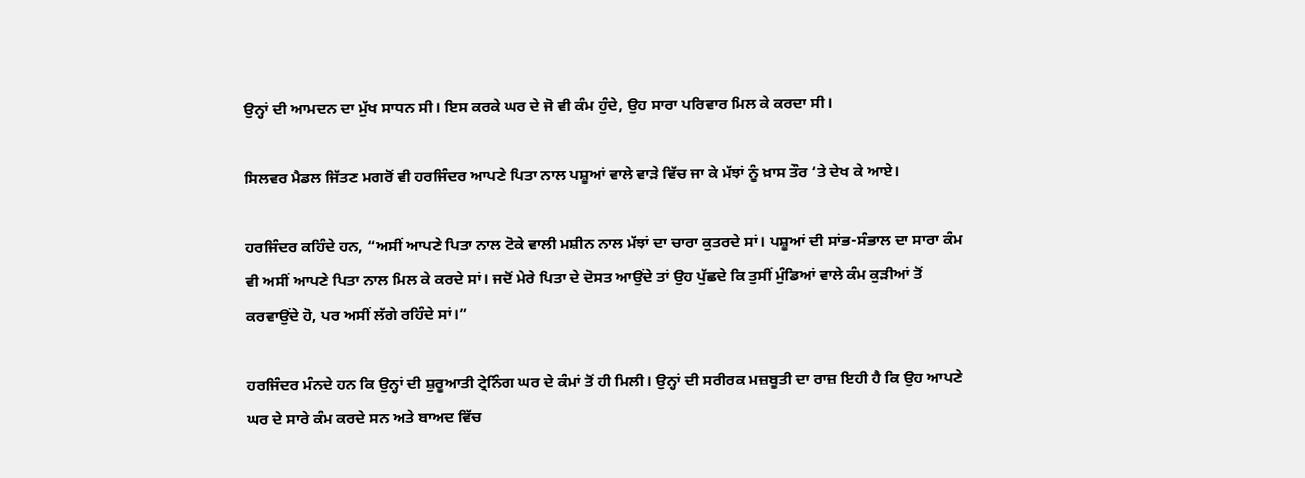ਉਨ੍ਹਾਂ ਦੀ ਆਮਦਨ ਦਾ ਮੁੱਖ ਸਾਧਨ ਸੀ। ਇਸ ਕਰਕੇ ਘਰ ਦੇ ਜੋ ਵੀ ਕੰਮ ਹੁੰਦੇ, ਉਹ ਸਾਰਾ ਪਰਿਵਾਰ ਮਿਲ ਕੇ ਕਰਦਾ ਸੀ।

ਸਿਲਵਰ ਮੈਡਲ ਜਿੱਤਣ ਮਗਰੋਂ ਵੀ ਹਰਜਿੰਦਰ ਆਪਣੇ ਪਿਤਾ ਨਾਲ ਪਸ਼ੂਆਂ ਵਾਲੇ ਵਾੜੇ ਵਿੱਚ ਜਾ ਕੇ ਮੱਝਾਂ ਨੂੰ ਖ਼ਾਸ ਤੌਰ ‘ਤੇ ਦੇਖ ਕੇ ਆਏ।

ਹਰਜਿੰਦਰ ਕਹਿੰਦੇ ਹਨ, “ਅਸੀਂ ਆਪਣੇ ਪਿਤਾ ਨਾਲ ਟੋਕੇ ਵਾਲੀ ਮਸ਼ੀਨ ਨਾਲ ਮੱਝਾਂ ਦਾ ਚਾਰਾ ਕੁਤਰਦੇ ਸਾਂ। ਪਸ਼ੂਆਂ ਦੀ ਸਾਂਭ-ਸੰਭਾਲ ਦਾ ਸਾਰਾ ਕੰਮ ਵੀ ਅਸੀਂ ਆਪਣੇ ਪਿਤਾ ਨਾਲ ਮਿਲ ਕੇ ਕਰਦੇ ਸਾਂ। ਜਦੋਂ ਮੇਰੇ ਪਿਤਾ ਦੇ ਦੋਸਤ ਆਉਂਦੇ ਤਾਂ ਉਹ ਪੁੱਛਦੇ ਕਿ ਤੁਸੀਂ ਮੁੰਡਿਆਂ ਵਾਲੇ ਕੰਮ ਕੁੜੀਆਂ ਤੋਂ ਕਰਵਾਉਂਦੇ ਹੋ, ਪਰ ਅਸੀਂ ਲੱਗੇ ਰਹਿੰਦੇ ਸਾਂ।”

ਹਰਜਿੰਦਰ ਮੰਨਦੇ ਹਨ ਕਿ ਉਨ੍ਹਾਂ ਦੀ ਸ਼ੁਰੂਆਤੀ ਟ੍ਰੇਨਿੰਗ ਘਰ ਦੇ ਕੰਮਾਂ ਤੋਂ ਹੀ ਮਿਲੀ। ਉਨ੍ਹਾਂ ਦੀ ਸਰੀਰਕ ਮਜ਼ਬੂਤੀ ਦਾ ਰਾਜ਼ ਇਹੀ ਹੈ ਕਿ ਉਹ ਆਪਣੇ ਘਰ ਦੇ ਸਾਰੇ ਕੰਮ ਕਰਦੇ ਸਨ ਅਤੇ ਬਾਅਦ ਵਿੱਚ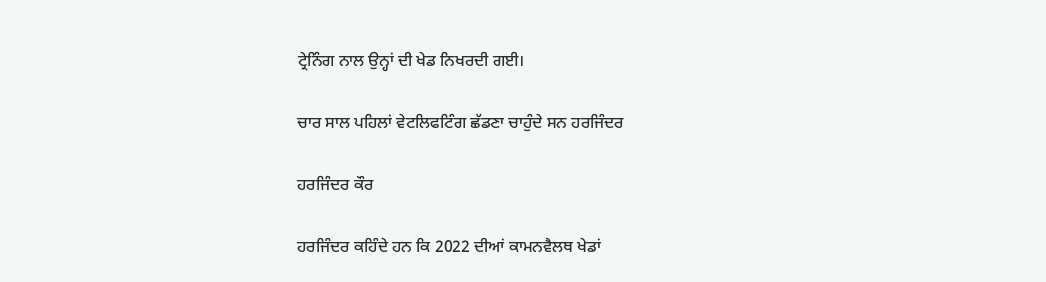ਟ੍ਰੇਨਿੰਗ ਨਾਲ ਉਨ੍ਹਾਂ ਦੀ ਖੇਡ ਨਿਖਰਦੀ ਗਈ।

ਚਾਰ ਸਾਲ ਪਹਿਲਾਂ ਵੇਟਲਿਫਟਿੰਗ ਛੱਡਣਾ ਚਾਹੁੰਦੇ ਸਨ ਹਰਜਿੰਦਰ

ਹਰਜਿੰਦਰ ਕੌਰ

ਹਰਜਿੰਦਰ ਕਹਿੰਦੇ ਹਨ ਕਿ 2022 ਦੀਆਂ ਕਾਮਨਵੈਲਥ ਖੇਡਾਂ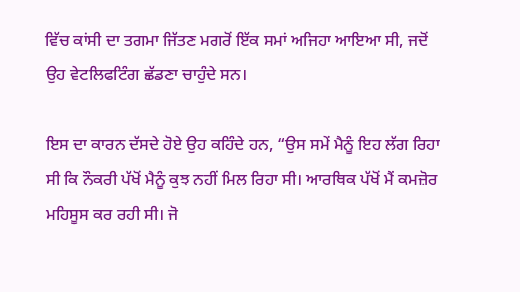ਵਿੱਚ ਕਾਂਸੀ ਦਾ ਤਗਮਾ ਜਿੱਤਣ ਮਗਰੋਂ ਇੱਕ ਸਮਾਂ ਅਜਿਹਾ ਆਇਆ ਸੀ, ਜਦੋਂ ਉਹ ਵੇਟਲਿਫਟਿੰਗ ਛੱਡਣਾ ਚਾਹੁੰਦੇ ਸਨ।

ਇਸ ਦਾ ਕਾਰਨ ਦੱਸਦੇ ਹੋਏ ਉਹ ਕਹਿੰਦੇ ਹਨ, “ਉਸ ਸਮੇਂ ਮੈਨੂੰ ਇਹ ਲੱਗ ਰਿਹਾ ਸੀ ਕਿ ਨੌਕਰੀ ਪੱਖੋਂ ਮੈਨੂੰ ਕੁਝ ਨਹੀਂ ਮਿਲ ਰਿਹਾ ਸੀ। ਆਰਥਿਕ ਪੱਖੋਂ ਮੈਂ ਕਮਜ਼ੋਰ ਮਹਿਸੂਸ ਕਰ ਰਹੀ ਸੀ। ਜੋ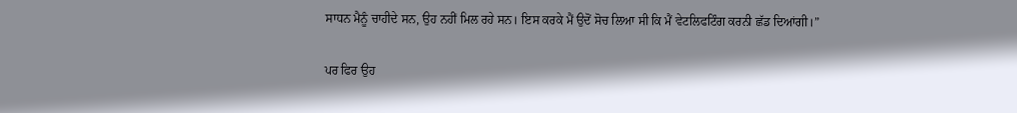ਸਾਧਨ ਮੈਨੂੰ ਚਾਹੀਦੇ ਸਨ, ਉਹ ਨਹੀਂ ਮਿਲ ਰਹੇ ਸਨ। ਇਸ ਕਰਕੇ ਮੈਂ ਉਦੋਂ ਸੋਚ ਲਿਆ ਸੀ ਕਿ ਮੈਂ ਵੇਟਲਿਫਟਿੰਗ ਕਰਨੀ ਛੱਡ ਦਿਆਂਗੀ।”

ਪਰ ਫਿਰ ਉਹ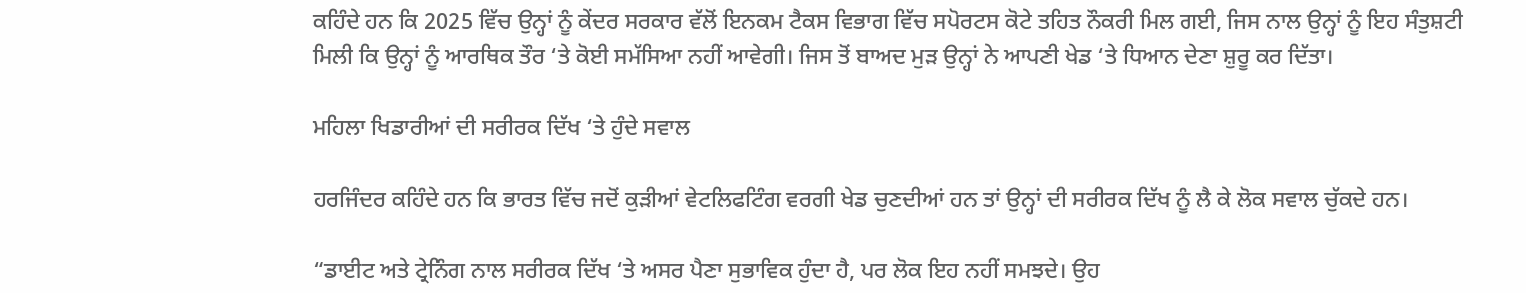ਕਹਿੰਦੇ ਹਨ ਕਿ 2025 ਵਿੱਚ ਉਨ੍ਹਾਂ ਨੂੰ ਕੇਂਦਰ ਸਰਕਾਰ ਵੱਲੋਂ ਇਨਕਮ ਟੈਕਸ ਵਿਭਾਗ ਵਿੱਚ ਸਪੋਰਟਸ ਕੋਟੇ ਤਹਿਤ ਨੌਕਰੀ ਮਿਲ ਗਈ, ਜਿਸ ਨਾਲ ਉਨ੍ਹਾਂ ਨੂੰ ਇਹ ਸੰਤੁਸ਼ਟੀ ਮਿਲੀ ਕਿ ਉਨ੍ਹਾਂ ਨੂੰ ਆਰਥਿਕ ਤੌਰ ‘ਤੇ ਕੋਈ ਸਮੱਸਿਆ ਨਹੀਂ ਆਵੇਗੀ। ਜਿਸ ਤੋਂ ਬਾਅਦ ਮੁੜ ਉਨ੍ਹਾਂ ਨੇ ਆਪਣੀ ਖੇਡ ‘ਤੇ ਧਿਆਨ ਦੇਣਾ ਸ਼ੁਰੂ ਕਰ ਦਿੱਤਾ।

ਮਹਿਲਾ ਖਿਡਾਰੀਆਂ ਦੀ ਸਰੀਰਕ ਦਿੱਖ ‘ਤੇ ਹੁੰਦੇ ਸਵਾਲ

ਹਰਜਿੰਦਰ ਕਹਿੰਦੇ ਹਨ ਕਿ ਭਾਰਤ ਵਿੱਚ ਜਦੋਂ ਕੁੜੀਆਂ ਵੇਟਲਿਫਟਿੰਗ ਵਰਗੀ ਖੇਡ ਚੁਣਦੀਆਂ ਹਨ ਤਾਂ ਉਨ੍ਹਾਂ ਦੀ ਸਰੀਰਕ ਦਿੱਖ ਨੂੰ ਲੈ ਕੇ ਲੋਕ ਸਵਾਲ ਚੁੱਕਦੇ ਹਨ।

“ਡਾਈਟ ਅਤੇ ਟ੍ਰੇਨਿੰਗ ਨਾਲ ਸਰੀਰਕ ਦਿੱਖ ‘ਤੇ ਅਸਰ ਪੈਣਾ ਸੁਭਾਵਿਕ ਹੁੰਦਾ ਹੈ, ਪਰ ਲੋਕ ਇਹ ਨਹੀਂ ਸਮਝਦੇ। ਉਹ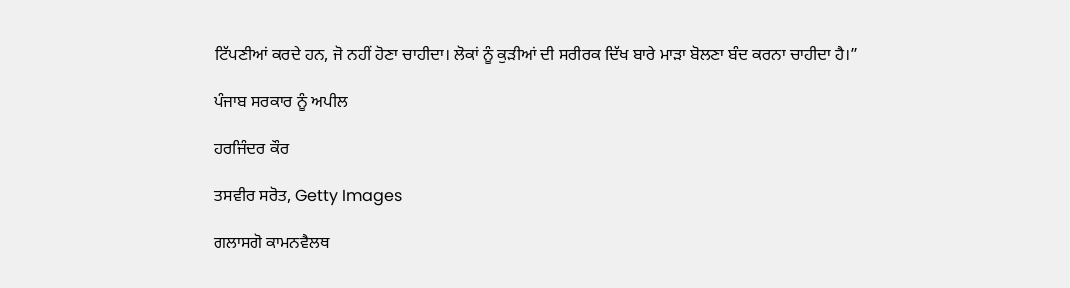ਟਿੱਪਣੀਆਂ ਕਰਦੇ ਹਨ, ਜੋ ਨਹੀਂ ਹੋਣਾ ਚਾਹੀਦਾ। ਲੋਕਾਂ ਨੂੰ ਕੁੜੀਆਂ ਦੀ ਸਰੀਰਕ ਦਿੱਖ ਬਾਰੇ ਮਾੜਾ ਬੋਲਣਾ ਬੰਦ ਕਰਨਾ ਚਾਹੀਦਾ ਹੈ।”

ਪੰਜਾਬ ਸਰਕਾਰ ਨੂੰ ਅਪੀਲ

ਹਰਜਿੰਦਰ ਕੌਰ

ਤਸਵੀਰ ਸਰੋਤ, Getty Images

ਗਲਾਸਗੋ ਕਾਮਨਵੈਲਥ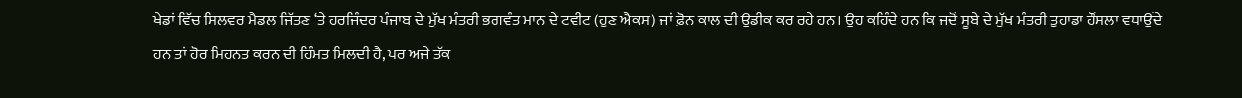ਖੇਡਾਂ ਵਿੱਚ ਸਿਲਵਰ ਮੈਡਲ ਜਿੱਤਣ ‘ਤੇ ਹਰਜਿੰਦਰ ਪੰਜਾਬ ਦੇ ਮੁੱਖ ਮੰਤਰੀ ਭਗਵੰਤ ਮਾਨ ਦੇ ਟਵੀਟ (ਹੁਣ ਐਕਸ) ਜਾਂ ਫ਼ੋਨ ਕਾਲ ਦੀ ਉਡੀਕ ਕਰ ਰਹੇ ਹਨ। ਉਹ ਕਹਿੰਦੇ ਹਨ ਕਿ ਜਦੋਂ ਸੂਬੇ ਦੇ ਮੁੱਖ ਮੰਤਰੀ ਤੁਹਾਡਾ ਹੌਂਸਲਾ ਵਧਾਉਂਦੇ ਹਨ ਤਾਂ ਹੋਰ ਮਿਹਨਤ ਕਰਨ ਦੀ ਹਿੰਮਤ ਮਿਲਦੀ ਹੈ, ਪਰ ਅਜੇ ਤੱਕ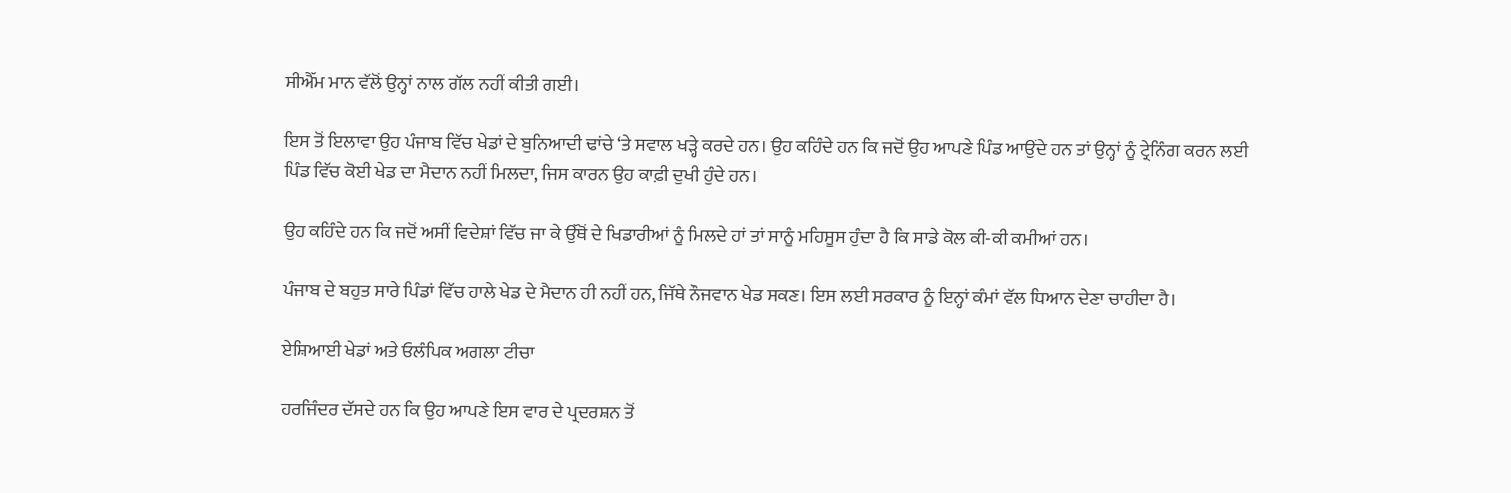ਸੀਐੱਮ ਮਾਨ ਵੱਲੋਂ ਉਨ੍ਹਾਂ ਨਾਲ ਗੱਲ ਨਹੀਂ ਕੀਤੀ ਗਈ।

ਇਸ ਤੋਂ ਇਲਾਵਾ ਉਹ ਪੰਜਾਬ ਵਿੱਚ ਖੇਡਾਂ ਦੇ ਬੁਨਿਆਦੀ ਢਾਂਚੇ ‘ਤੇ ਸਵਾਲ ਖੜ੍ਹੇ ਕਰਦੇ ਹਨ। ਉਹ ਕਹਿੰਦੇ ਹਨ ਕਿ ਜਦੋਂ ਉਹ ਆਪਣੇ ਪਿੰਡ ਆਉਂਦੇ ਹਨ ਤਾਂ ਉਨ੍ਹਾਂ ਨੂੰ ਟ੍ਰੇਨਿੰਗ ਕਰਨ ਲਈ ਪਿੰਡ ਵਿੱਚ ਕੋਈ ਖੇਡ ਦਾ ਮੈਦਾਨ ਨਹੀਂ ਮਿਲਦਾ, ਜਿਸ ਕਾਰਨ ਉਹ ਕਾਫ਼ੀ ਦੁਖੀ ਹੁੰਦੇ ਹਨ।

ਉਹ ਕਹਿੰਦੇ ਹਨ ਕਿ ਜਦੋਂ ਅਸੀਂ ਵਿਦੇਸ਼ਾਂ ਵਿੱਚ ਜਾ ਕੇ ਉੱਥੋਂ ਦੇ ਖਿਡਾਰੀਆਂ ਨੂੰ ਮਿਲਦੇ ਹਾਂ ਤਾਂ ਸਾਨੂੰ ਮਹਿਸੂਸ ਹੁੰਦਾ ਹੈ ਕਿ ਸਾਡੇ ਕੋਲ ਕੀ-ਕੀ ਕਮੀਆਂ ਹਨ।

ਪੰਜਾਬ ਦੇ ਬਹੁਤ ਸਾਰੇ ਪਿੰਡਾਂ ਵਿੱਚ ਹਾਲੇ ਖੇਡ ਦੇ ਮੈਦਾਨ ਹੀ ਨਹੀਂ ਹਨ, ਜਿੱਥੇ ਨੌਜਵਾਨ ਖੇਡ ਸਕਣ। ਇਸ ਲਈ ਸਰਕਾਰ ਨੂੰ ਇਨ੍ਹਾਂ ਕੰਮਾਂ ਵੱਲ ਧਿਆਨ ਦੇਣਾ ਚਾਹੀਦਾ ਹੈ।

ਏਸ਼ਿਆਈ ਖੇਡਾਂ ਅਤੇ ਓਲੰਪਿਕ ਅਗਲਾ ਟੀਚਾ

ਹਰਜਿੰਦਰ ਦੱਸਦੇ ਹਨ ਕਿ ਉਹ ਆਪਣੇ ਇਸ ਵਾਰ ਦੇ ਪ੍ਰਦਰਸ਼ਨ ਤੋਂ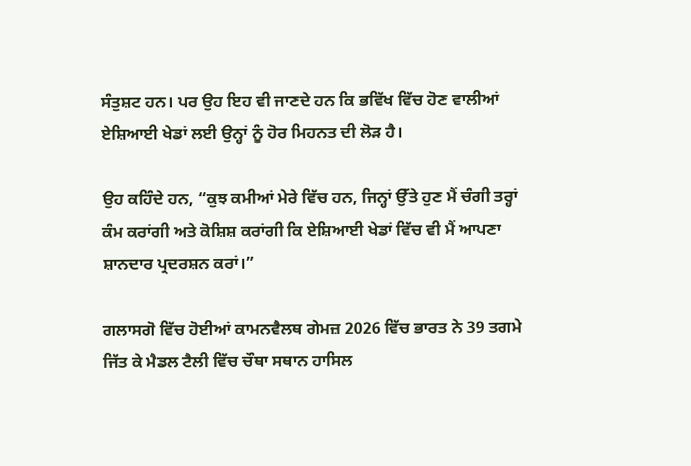ਸੰਤੁਸ਼ਟ ਹਨ। ਪਰ ਉਹ ਇਹ ਵੀ ਜਾਣਦੇ ਹਨ ਕਿ ਭਵਿੱਖ ਵਿੱਚ ਹੋਣ ਵਾਲੀਆਂ ਏਸ਼ਿਆਈ ਖੇਡਾਂ ਲਈ ਉਨ੍ਹਾਂ ਨੂੰ ਹੋਰ ਮਿਹਨਤ ਦੀ ਲੋੜ ਹੈ।

ਉਹ ਕਹਿੰਦੇ ਹਨ, “ਕੁਝ ਕਮੀਆਂ ਮੇਰੇ ਵਿੱਚ ਹਨ, ਜਿਨ੍ਹਾਂ ਉੱਤੇ ਹੁਣ ਮੈਂ ਚੰਗੀ ਤਰ੍ਹਾਂ ਕੰਮ ਕਰਾਂਗੀ ਅਤੇ ਕੋਸ਼ਿਸ਼ ਕਰਾਂਗੀ ਕਿ ਏਸ਼ਿਆਈ ਖੇਡਾਂ ਵਿੱਚ ਵੀ ਮੈਂ ਆਪਣਾ ਸ਼ਾਨਦਾਰ ਪ੍ਰਦਰਸ਼ਨ ਕਰਾਂ।”

ਗਲਾਸਗੋ ਵਿੱਚ ਹੋਈਆਂ ਕਾਮਨਵੈਲਥ ਗੇਮਜ਼ 2026 ਵਿੱਚ ਭਾਰਤ ਨੇ 39 ਤਗਮੇ ਜਿੱਤ ਕੇ ਮੈਡਲ ਟੈਲੀ ਵਿੱਚ ਚੌਥਾ ਸਥਾਨ ਹਾਸਿਲ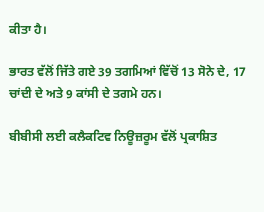ਕੀਤਾ ਹੈ।

ਭਾਰਤ ਵੱਲੋਂ ਜਿੱਤੇ ਗਏ 39 ਤਗਮਿਆਂ ਵਿੱਚੋਂ 13 ਸੋਨੇ ਦੇ, 17 ਚਾਂਦੀ ਦੇ ਅਤੇ 9 ਕਾਂਸੀ ਦੇ ਤਗਮੇ ਹਨ।

ਬੀਬੀਸੀ ਲਈ ਕਲੈਕਟਿਵ ਨਿਊਜ਼ਰੂਮ ਵੱਲੋਂ ਪ੍ਰਕਾਸ਼ਿਤ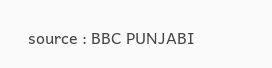source : BBC PUNJABI